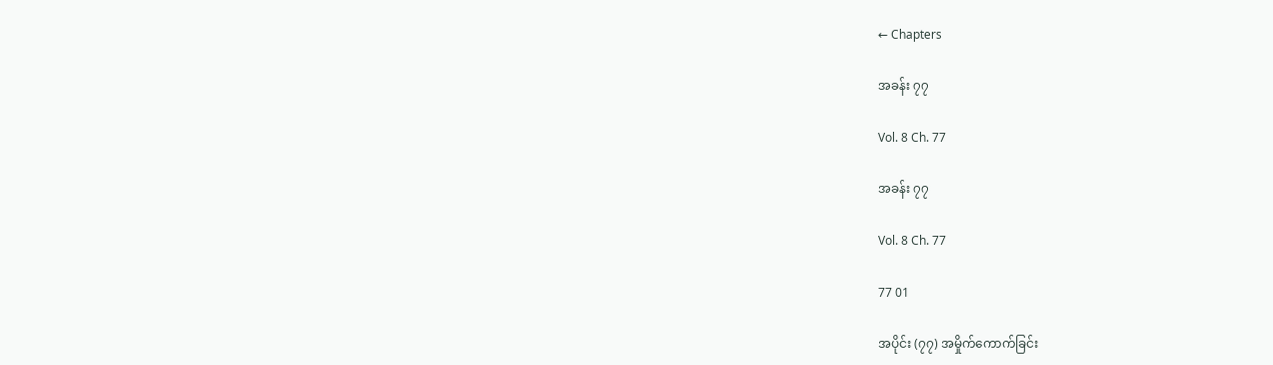← Chapters

အခန်း ၇၇

Vol. 8 Ch. 77

အခန်း ၇၇

Vol. 8 Ch. 77

77 01

အပိုင်း (၇၇) အမှိုက်ကောက်ခြင်း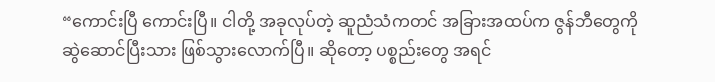“ကောင်းပြီ ကောင်းပြီ။ ငါတို့ အခုလုပ်တဲ့ ဆူညံသံကတင် အခြားအထပ်က ဇွန်ဘီတွေကို ဆွဲဆောင်ပြီးသား ဖြစ်သွားလောက်ပြီ။ ဆိုတော့ ပစ္စည်းတွေ အရင်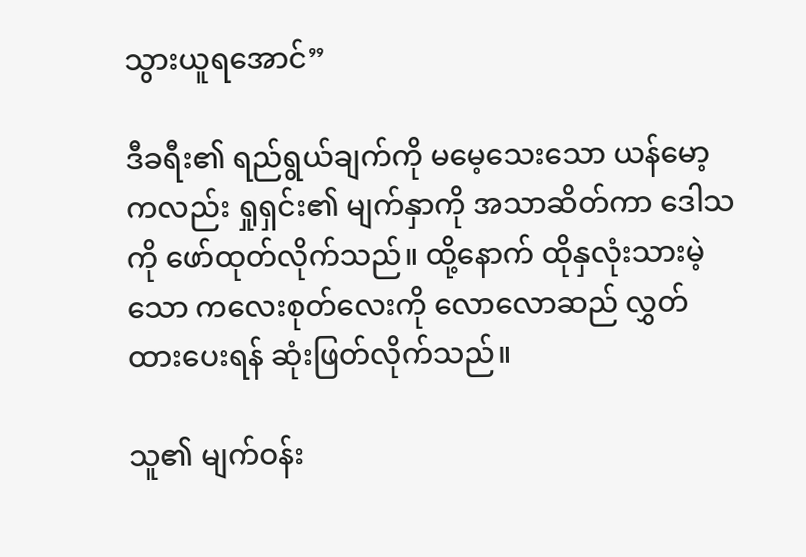သွားယူရအောင်”

ဒီခရီး၏ ရည်ရွယ်ချက်ကို မမေ့သေးသော ယန်မော့ကလည်း ရှုရှင်း၏ မျက်နှာကို အသာဆိတ်ကာ ဒေါသကို ဖော်ထုတ်လိုက်သည်။ ထို့နောက် ထိုနှလုံးသားမဲ့သော ကလေးစုတ်လေးကို လောလောဆည် လွှတ်ထားပေးရန် ဆုံးဖြတ်လိုက်သည်။

သူ၏ မျက်ဝန်း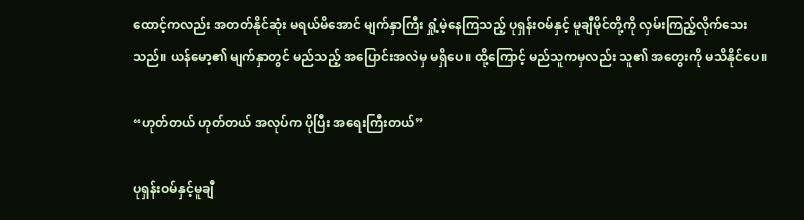ထောင့်ကလည်း အတတ်နိုင်ဆုံး မရယ်မိအောင် မျက်နှာကြီး ရှုံ့မဲ့နေကြသည့် ပုရှန်းဝမ်နှင့် မူချီမိုင်တို့ကို လှမ်းကြည့်လိုက်သေးသည်။ ယန်မော့၏ မျက်နှာတွင် မည်သည့် အပြောင်းအလဲမှ မရှိပေ။ ထို့ကြောင့် မည်သူကမှလည်း သူ၏ အတွေးကို မသိနိုင်ပေ။

“ဟုတ်တယ် ဟုတ်တယ် အလုပ်က ပိုပြီး အရေးကြီးတယ်”

ပုရှန်းဝမ်နှင့်မူချီ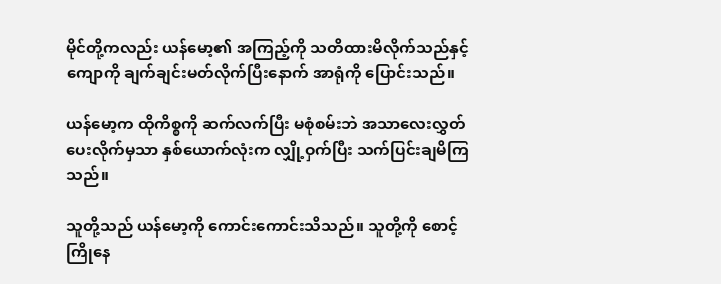မိုင်တို့ကလည်း ယန်မော့၏ အကြည့်ကို သတိထားမိလိုက်သည်နှင့် ကျောကို ချက်ချင်းမတ်လိုက်ပြီးနောက် အာရုံကို ပြောင်းသည်။

ယန်မော့က ထိုကိစ္စကို ဆက်လက်ပြီး မစုံစမ်းဘဲ အသာလေးလွှတ်ပေးလိုက်မှသာ နှစ်ယောက်လုံးက လျှို့ဝှက်ပြီး သက်ပြင်းချမိကြသည်။

သူတို့သည် ယန်မော့ကို ကောင်းကောင်းသိသည်။ သူတို့ကို စောင့်ကြိုနေ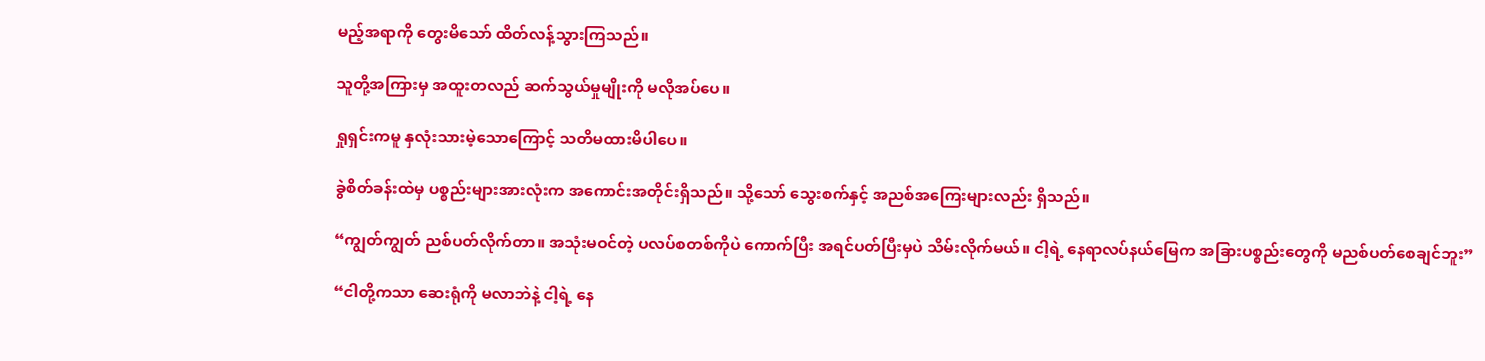မည့်အရာကို တွေးမိသော် ထိတ်လန့်သွားကြသည်။

သူတို့အကြားမှ အထူးတလည် ဆက်သွယ်မှုမျိုးကို မလိုအပ်ပေ။

ရှုရှင်းကမူ နှလုံးသားမဲ့သောကြောင့် သတိမထားမိပါပေ။

ခွဲစိတ်ခန်းထဲမှ ပစ္စည်းများအားလုံးက အကောင်းအတိုင်းရှိသည်။ သို့သော် သွေးစက်နှင့် အညစ်အကြေးများလည်း ရှိသည်။

“ကျွတ်ကျွတ် ညစ်ပတ်လိုက်တာ။ အသုံးမဝင်တဲ့ ပလပ်စတစ်ကိုပဲ ကောက်ပြီး အရင်ပတ်ပြီးမှပဲ သိမ်းလိုက်မယ်။ ငါ့ရဲ့ နေရာလပ်နယ်မြေက အခြားပစ္စည်းတွေကို မညစ်ပတ်စေချင်ဘူး”

“ငါတို့ကသာ ဆေးရုံကို မလာဘဲနဲ့ ငါ့ရဲ့ နေ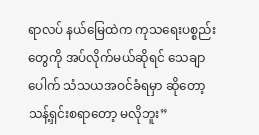ရာလပ် နယ်မြေထဲက ကုသရေးပစ္စည်းတွေကို အပ်လိုက်မယ်ဆိုရင် သေချာပေါက် သံသယအဝင်ခံရမှာ ဆိုတော့ သန့်ရှင်းစရာတော့ မလိုဘူး”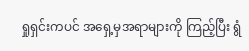ရှုရှင်းကပင် အရှေ့မှအရာများကို ကြည့်ပြီး ရွံ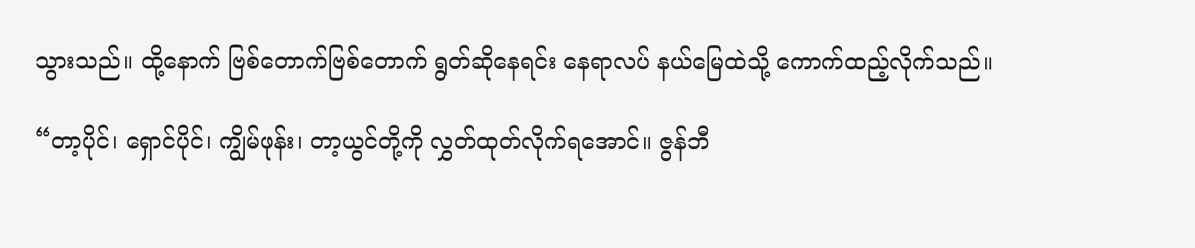သွားသည်။ ထို့နောက် ဗြစ်တောက်ဗြစ်တောက် ရွတ်ဆိုနေရင်း နေရာလပ် နယ်မြေထဲသို့ ကောက်ထည့်လိုက်သည်။

“တာ့ပိုင်၊ ရှောင်ပိုင်၊ ကျွိမ်ဖုန်း၊ တာ့ယွင်တို့ကို လွှတ်ထုတ်လိုက်ရအောင်။ ဇွန်ဘီ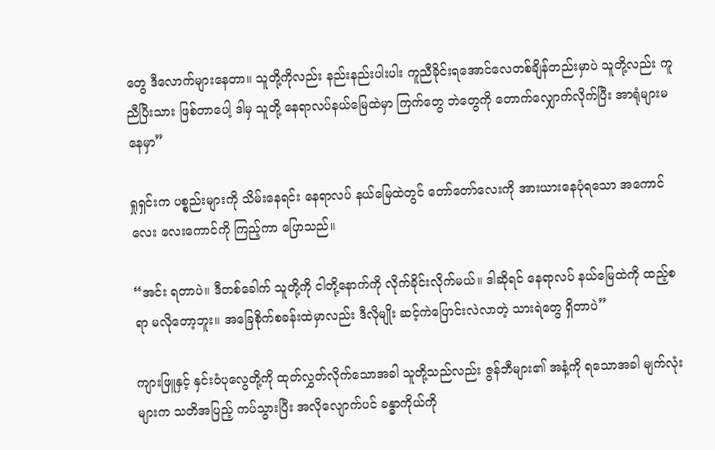တွေ ဒီလောက်များနေတာ။ သူတို့ကိုလည်း နည်းနည်းပါးပါး ကူညီခိုင်းရအောင်လေတစ်ချိန်တည်းမှာပဲ သူတို့လည်း ကူညီပြီးသား ဖြစ်တာပေါ့ ဒါမှ သူတို့ နေရာလပ်နယ်မြေထဲမှာ ကြက်တွေ ဘဲတွေကို တောက်လျှောက်လိုက်ပြီး အာရုံများမနေမှာ”

ရှုရှင်းက ပစ္စည်းများကို သိမ်းနေရင်း နေရာလပ် နယ်မြေထဲတွင် တော်တော်လေးကို အားယားနေပုံရသော အကောင်လေး လေးကောင်ကို ကြည့်ကာ ပြောသည်။

“အင်း ရတာပဲ။ ဒီတစ်ခေါက် သူတို့ကို ငါတို့နောက်ကို လိုက်ခိုင်းလိုက်မယ်။ ဒါဆိုရင် နေရာလပ် နယ်မြေထဲကို ထည့်စရာ မလိုတော့ဘူး။ အခြေစိုက်စခန်းထဲမှာလည်း ဒီလိုမျိုး ဆင့်ကဲပြောင်းလဲလာတဲ့ သားရဲတွေ ရှိတာပဲ”

ကျားဖြူနှင့် နှင်းဝံပုလွေတို့ကို ထုတ်လွှတ်လိုက်သောအခါ သူတို့သည်လည်း ဇွန်ဘီများ၏ အနံ့ကို ရသောအခါ မျက်လုံးများက သတိအပြည့် ကပ်သွားပြီး အလိုလျောက်ပင် ခန္ဓာကိုယ်ကို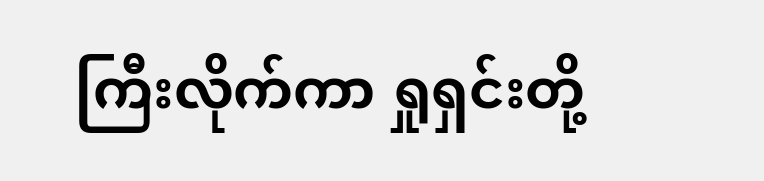ကြီးလိုက်ကာ ရှုရှင်းတို့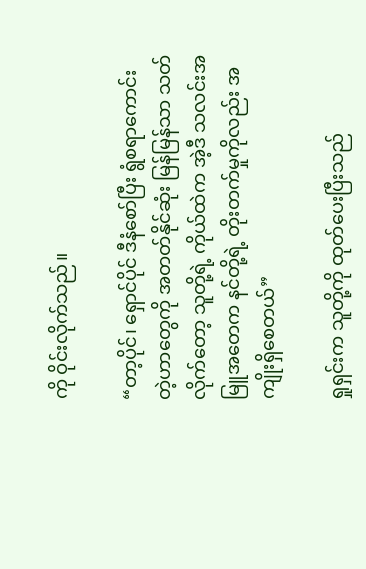ကို ဝိုင်းလိုက်သည်။

“တာ့ပိုင်၊ ရှောင်ပိုင် ဒီနံစော်ပြီး ရွံစရာကောင်းတဲ့ဟာတွေကို အတတ်နိုင်ဆုံး မြန်မြန်သာ သတ်လိုက်တော့ သူတို့ရဲ့ ကိုယ်ထဲက အဲ့ဒီ သလင်းအမြူအတေက နင်တို့ရဲ့ တိုးတက်မှုကိုလည်း အကျိုးရှိစေတယ်”

ရှုရှင်းက သူတို့ကို ထုတ်ပေးပြီးသည်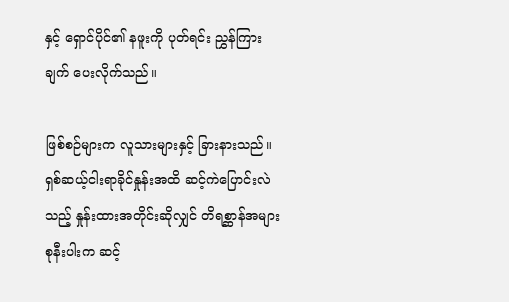နှင့် ရှောင်ပိုင်၏ နဖူးကို ပုတ်ရင်း ညွှန်ကြားချက် ပေးလိုက်သည်။

ဖြစ်စဉ်များက လူသားများနှင့် ခြားနားသည်။ ရှစ်ဆယ့်ငါးရာခိုင်နှုန်းအထိ ဆင့်ကဲပြောင်းလဲသည့် နှုန်းထားအတိုင်းဆိုလျှင် တိရစ္ဆာန်အများစုနီးပါးက ဆင့်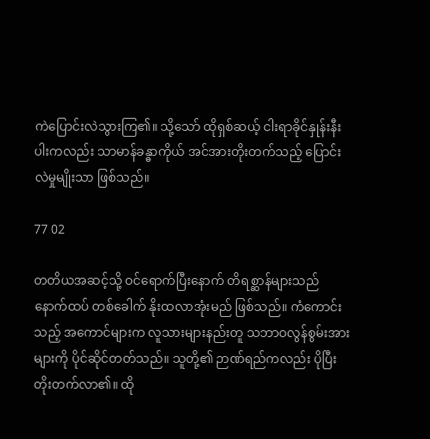ကဲပြောင်းလဲသွားကြ၏။ သို့သော် ထိုရှစ်ဆယ့် ငါးရာခိုင်နှုန်းနီးပါးကလည်း သာမာန်ခန္ဓာကိုယ် အင်အားတိုးတက်သည့် ပြောင်းလဲမှုမျိုးသာ ဖြစ်သည်။

77 02

တတိယအဆင့်သို့ ဝင်ရောက်ပြီးနောက် တိရစ္ဆာန်များသည် နောက်ထပ် တစ်‌ခေါက် နိုးထလာအုံးမည် ဖြစ်သည်။ ကံကောင်းသည့် အကောင်များက လူသားများနည်းတူ သဘာဝလွန်စွမ်းအားများကို ပိုင်ဆိုင်တတ်သည်။ သူတို့၏ ဉာဏ်ရည်ကလည်း ပိုပြီး တိုးတက်လာ၏။ ထို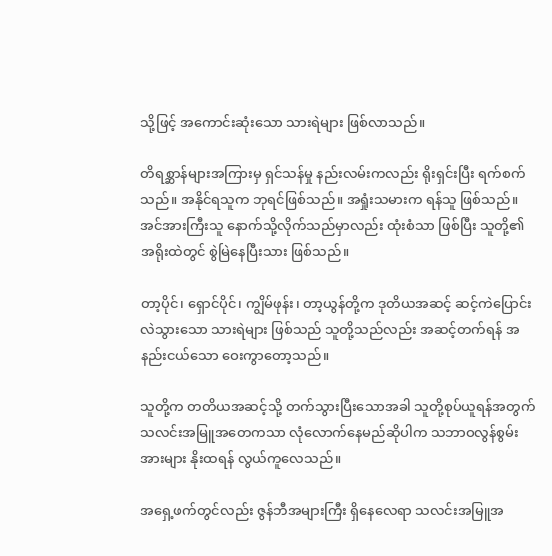သို့ဖြင့် အကောင်းဆုံးသော သားရဲများ ဖြစ်လာသည်။

တိရစ္ဆာန်များအကြားမှ ရှင်သန်မှု နည်းလမ်းကလည်း ရိုးရှင်းပြီး ရက်စက်သည်။ အနိုင်ရသူက ဘုရင်ဖြစ်သည်။ အရှုံးသမားက ရန်သူ ဖြစ်သည်။ အင်အားကြီးသူ နောက်သို့လိုက်သည်မှာလည်း ထုံးစံသာ ဖြစ်ပြီး သူတို့၏ အရိုးထဲတွင် စွဲမြဲနေပြီးသား ဖြစ်သည်။

တာ့ပိုင်၊ ရှောင်ပိုင်၊ ကျွိမ်ဖုန်း၊ တာ့ယွန်တို့က ဒုတိယအဆင့် ဆင့်ကဲပြောင်းလဲသွားသော သားရဲများ ဖြစ်သည် သူတို့သည်လည်း အဆင့်တက်ရန် အနည်းငယ်သော ဝေးကွာတော့သည်။

သူတို့က တတိယအဆင့်သို့ တက်သွားပြီးသောအခါ သူတို့စုပ်ယူရန်အတွက် သလင်းအမြူအတေကသာ လုံလောက်နေမည်ဆိုပါက သဘာဝလွန်စွမ်းအားများ နိုးထရန် လွယ်ကူလေသည်။

အရှေ့ဖက်တွင်လည်း ဇွန်ဘီအများကြီး ရှိနေလေရာ သလင်းအမြူအ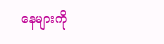နေများကို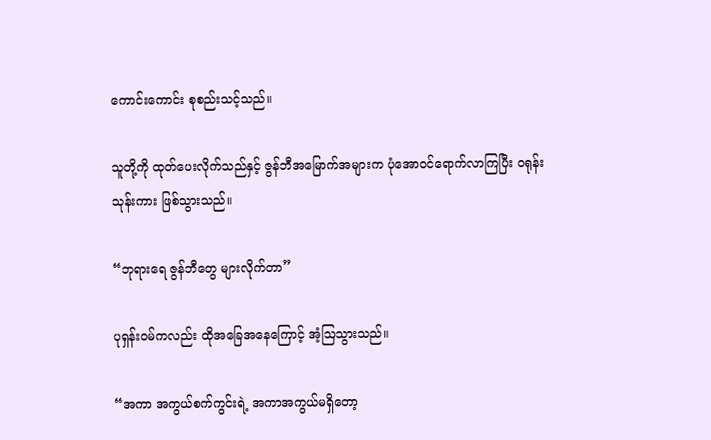ကောင်းကောင်း စုစည်းသင့်သည်။

သူတို့ကို ထုတ်ပေးလိုက်သည်နှင့် ဇွန်ဘီအမြောက်အများက ပုံအောဝင်ရောက်လာကြပြီး ဝရုန်းသုန်းကား ဖြစ်သွားသည်။

“ဘုရားရေ ဇွန်ဘီတွေ များလိုက်တာ”

ပုရှန်းဝမ်ကလည်း ထိုအခြေအနေကြောင့် အံ့ဩသွားသည်။

“အကာ အကွယ်စက်ကွင်းရဲ့ အကာအကွယ်မရှိတော့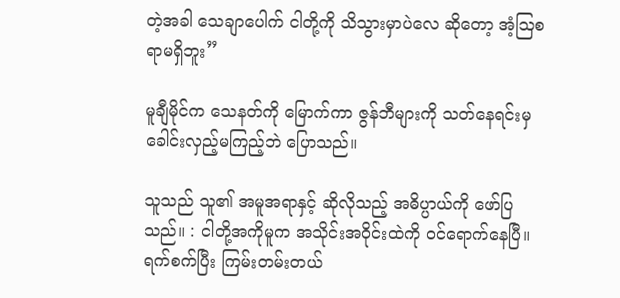တဲ့အခါ သေချာပေါက် ငါတို့ကို သိသွားမှာပဲလေ ဆိုတော့ အံ့ဩစရာမရှိဘူး”

မူချီမိုင်က သေနတ်ကို မြောက်ကာ ဇွန်ဘီများကို သတ်နေရင်းမှ ခေါင်းလှည့်မကြည့်ဘဲ ပြောသည်။

သူသည် သူ၏ အမူအရာနှင့် ဆိုလိုသည့် အဓိပ္ပာယ်ကို ဖော်ပြသည်။ : ငါတို့အကိုမူက အသိုင်းအဝိုင်းထဲကို ဝင်ရောက်နေပြီ။ ရက်စက်ပြီး ကြမ်းတမ်းတယ်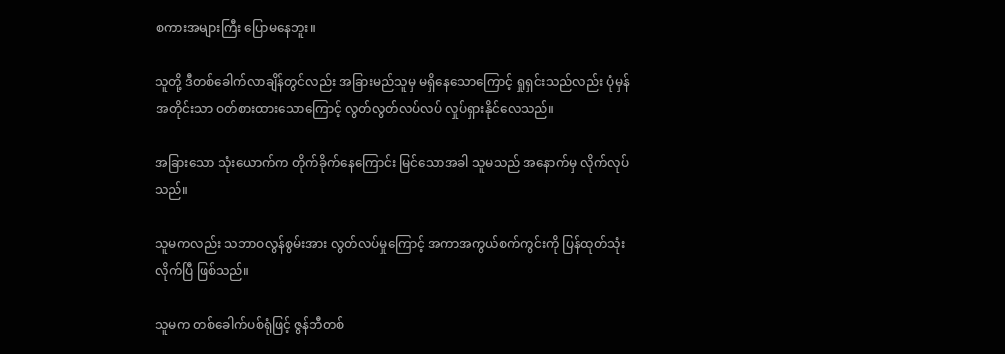စကားအများကြီး ပြောမနေဘူး။

သူတို့ ဒီတစ်ခေါက်လာချိန်တွင်လည်း အခြားမည်သူမှ မရှိနေသောကြောင့် ရှုရှင်းသည်လည်း ပုံမှန်အတိုင်းသာ ဝတ်စားထားသောကြောင့် လွတ်လွတ်လပ်လပ် လှုပ်ရှားနိုင်လေသည်။

အခြားသော သုံးယောက်က တိုက်ခိုက်နေကြောင်း မြင်သောအခါ သူမသည် အနောက်မှ လိုက်လုပ်သည်။

သူမကလည်း သဘာဝလွန်စွမ်းအား လွတ်လပ်မှုကြောင့် အကာအကွယ်စက်ကွင်းကို ပြန်ထုတ်သုံးလိုက်ပြီ ဖြစ်သည်။

သူမက တစ်ခေါက်ပစ်ရုံဖြင့် ဇွန်ဘီတစ်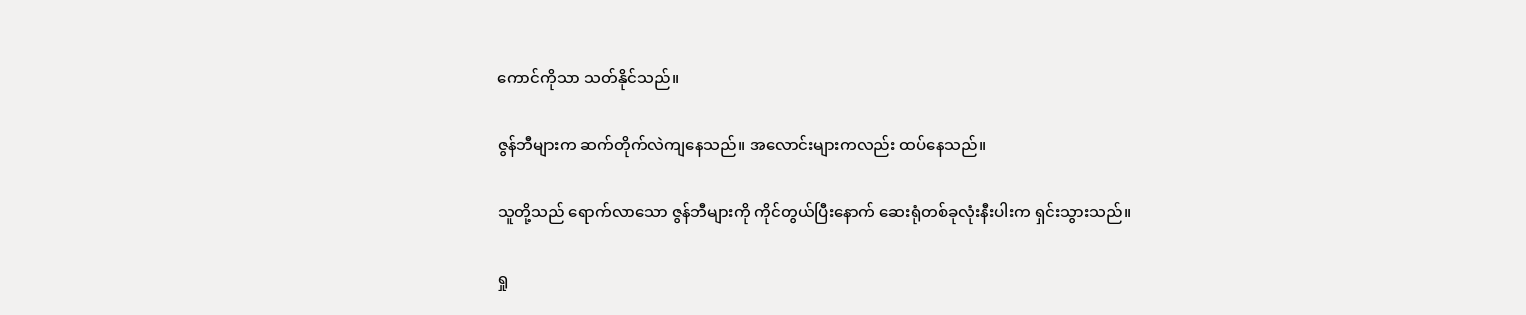ကောင်ကိုသာ သတ်နိုင်သည်။

ဇွန်ဘီများက ဆက်တိုက်လဲကျနေသည်။ အလောင်းများကလည်း ထပ်နေသည်။

သူတို့သည် ရောက်လာသော ဇွန်ဘီများကို ကိုင်တွယ်ပြီးနောက် ဆေးရုံတစ်ခုလုံးနီးပါးက ရှင်းသွားသည်။

ရှု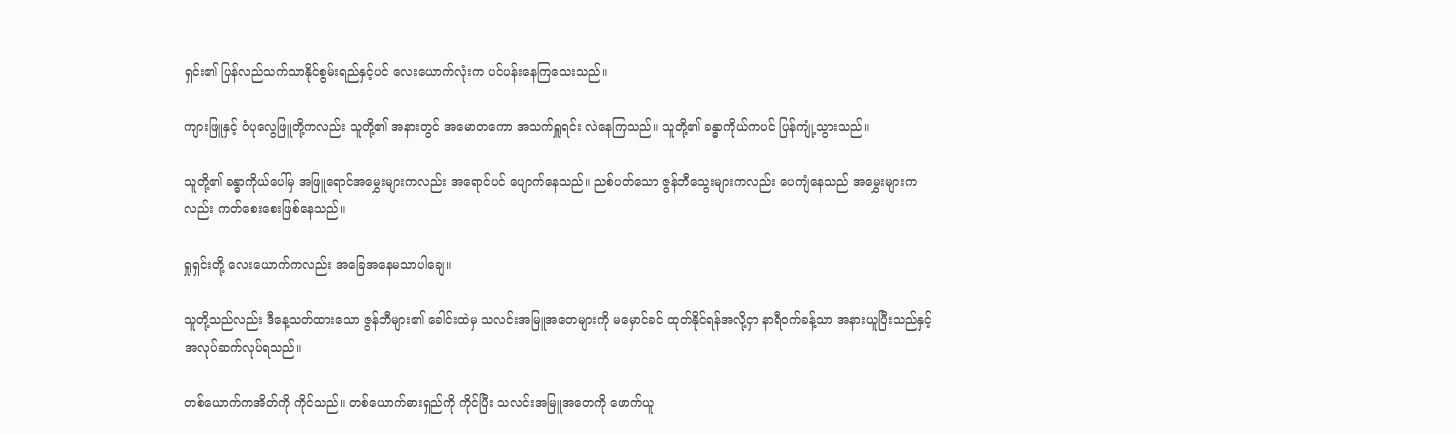ရှင်း၏ ပြန်လည်သက်သာနိုင်စွမ်းရည်နှင့်ပင် လေးယောက်လုံးက ပင်ပန်းနေကြသေးသည်။

ကျားဖြူနှင့် ဝံပုလွေဖြူတို့ကလည်း သူတို့၏ အနားတွင် အမောတကော အသက်ရှူရင်း လဲနေကြသည်။ သူတို့၏ ခန္ဓာကိုယ်ကပင် ပြန်ကျုံ့သွားသည်။

သူတို့၏ ခန္ဓာကိုယ်ပေါ်မှ အဖြူရောင်အမွှေးများကလည်း အရောင်ပင် ပျောက်နေသည်။ ညစ်ပတ်သော ဇွန်ဘီသွေးများကလည်း ပေကျံနေသည် အမွှေးများကလည်း ကတ်စေးစေးဖြစ်နေသည်။

ရှုရှင်းတို့ လေးယောက်ကလည်း အခြေအနေမသာပါချေ။

သူတို့သည်လည်း ဒီနေ့သတ်ထားသော ဇွန်ဘီများ၏ ခေါင်းထဲမှ သလင်းအမြူအတေများကို မမှောင်ခင် ထုတ်နိုင်ရန်အလို့ငှာ နာရီဝက်ခန့်သာ အနားယူပြီးသည်နှင့် အလုပ်ဆက်လုပ်ရသည်။

တစ်ယောက်ကအိတ်ကို ကိုင်သည်။ တစ်ယောက်ဓားရှည်ကို ကိုင်ပြီး သလင်းအမြူအတေကို ဖောက်ယူ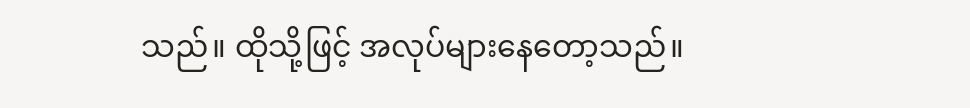သည်။ ထိုသို့ဖြင့် အလုပ်များနေတော့သည်။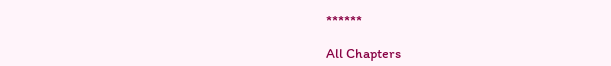******

All Chapters